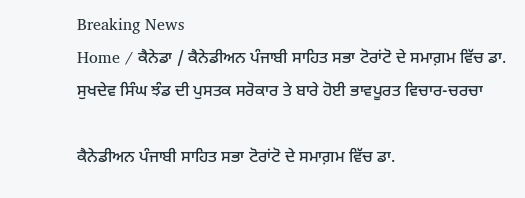Breaking News
Home / ਕੈਨੇਡਾ / ਕੈਨੇਡੀਅਨ ਪੰਜਾਬੀ ਸਾਹਿਤ ਸਭਾ ਟੋਰਾਂਟੋ ਦੇ ਸਮਾਗ਼ਮ ਵਿੱਚ ਡਾ. ਸੁਖਦੇਵ ਸਿੰਘ ਝੰਡ ਦੀ ਪੁਸਤਕ ਸਰੋਕਾਰ ਤੇ ਬਾਰੇ ਹੋਈ ਭਾਵਪੂਰਤ ਵਿਚਾਰ-ਚਰਚਾ

ਕੈਨੇਡੀਅਨ ਪੰਜਾਬੀ ਸਾਹਿਤ ਸਭਾ ਟੋਰਾਂਟੋ ਦੇ ਸਮਾਗ਼ਮ ਵਿੱਚ ਡਾ.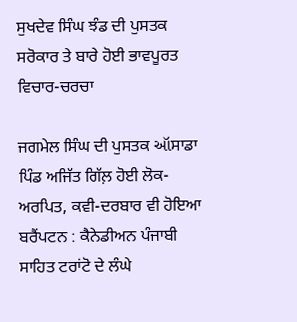ਸੁਖਦੇਵ ਸਿੰਘ ਝੰਡ ਦੀ ਪੁਸਤਕ ਸਰੋਕਾਰ ਤੇ ਬਾਰੇ ਹੋਈ ਭਾਵਪੂਰਤ ਵਿਚਾਰ-ਚਰਚਾ

ਜਗਮੇਲ ਸਿੰਘ ਦੀ ਪੁਸਤਕ ઑਸਾਡਾ ਪਿੰਡ ਅਜਿੱਤ ਗਿੱਲ਼ ਹੋਈ ਲੋਕ-ਅਰਪਿਤ, ਕਵੀ-ਦਰਬਾਰ ਵੀ ਹੋਇਆ
ਬਰੈਂਪਟਨ : ਕੈਨੇਡੀਅਨ ਪੰਜਾਬੀ ਸਾਹਿਤ ਟਰਾਂਟੋ ਦੇ ਲੰਘੇ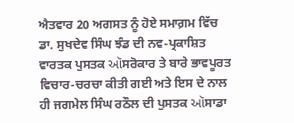ਐਤਵਾਰ 20 ਅਗਸਤ ਨੂੰ ਹੋਏ ਸਮਾਗ਼ਮ ਵਿੱਚ ਡਾ. ਸੁਖਦੇਵ ਸਿੰਘ ਝੰਡ ਦੀ ਨਵ-ਪ੍ਰਕਾਸ਼ਿਤ ਵਾਰਤਕ ਪੁਸਤਕ ઑਸਰੋਕਾਰ ਤੇ ਬਾਰੇ ਭਾਵਪੂਰਤ ਵਿਚਾਰ-ਚਰਚਾ ਕੀਤੀ ਗਈ ਅਤੇ ਇਸ ਦੇ ਨਾਲ ਹੀ ਜਗਮੇਲ ਸਿੰਘ ਰਠੌਲ ਦੀ ਪੁਸਤਕ ઑਸਾਡਾ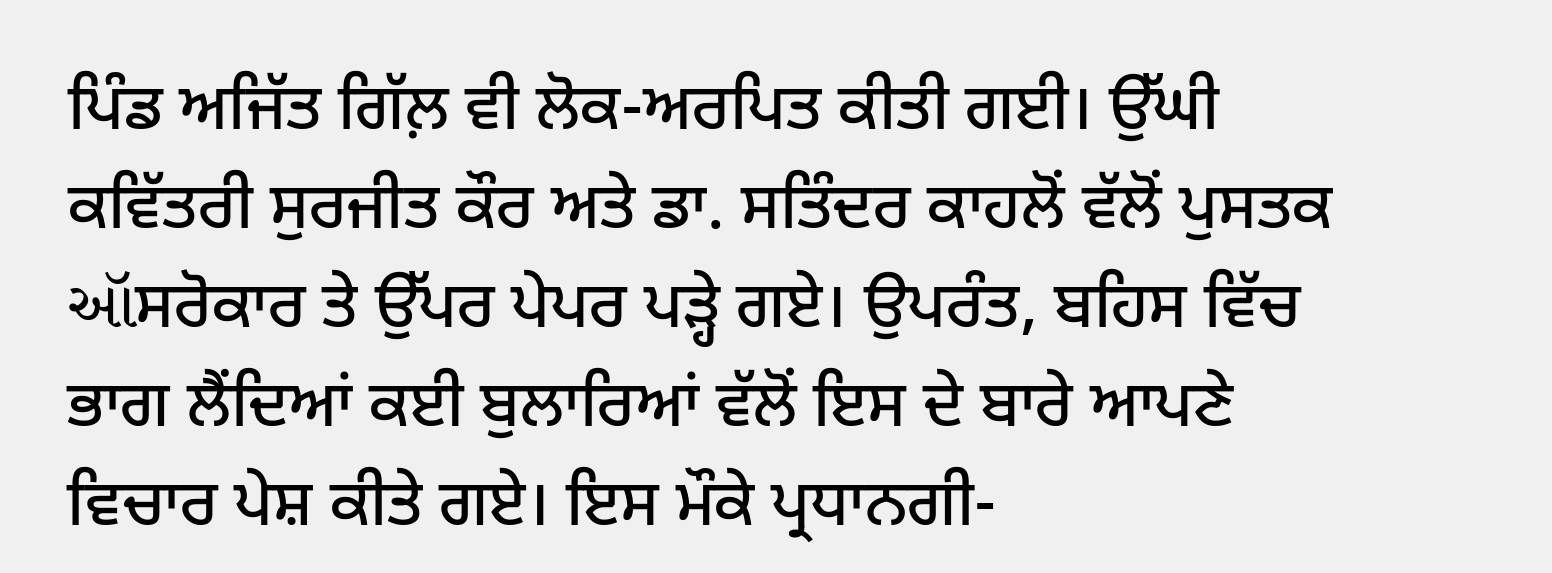ਪਿੰਡ ਅਜਿੱਤ ਗਿੱਲ਼ ਵੀ ਲੋਕ-ਅਰਪਿਤ ਕੀਤੀ ਗਈ। ਉੱਘੀ ਕਵਿੱਤਰੀ ਸੁਰਜੀਤ ਕੌਰ ਅਤੇ ਡਾ. ਸਤਿੰਦਰ ਕਾਹਲੋਂ ਵੱਲੋਂ ਪੁਸਤਕ ઑਸਰੋਕਾਰ ਤੇ ਉੱਪਰ ਪੇਪਰ ਪੜ੍ਹੇ ਗਏ। ਉਪਰੰਤ, ਬਹਿਸ ਵਿੱਚ ਭਾਗ ਲੈਂਦਿਆਂ ਕਈ ਬੁਲਾਰਿਆਂ ਵੱਲੋਂ ਇਸ ਦੇ ਬਾਰੇ ਆਪਣੇ ਵਿਚਾਰ ਪੇਸ਼ ਕੀਤੇ ਗਏ। ਇਸ ਮੌਕੇ ਪ੍ਰਧਾਨਗੀ-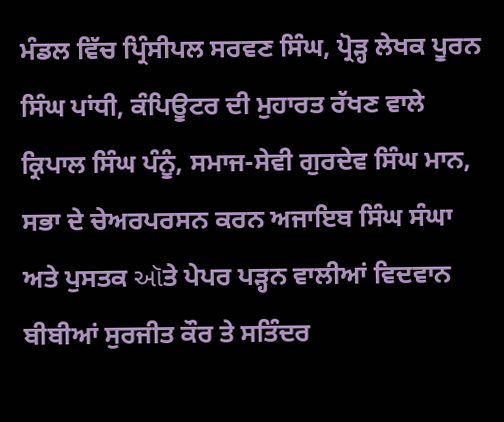ਮੰਡਲ ਵਿੱਚ ਪ੍ਰਿੰਸੀਪਲ ਸਰਵਣ ਸਿੰਘ, ਪ੍ਰੋੜ੍ਹ ਲੇਖਕ ਪੂਰਨ ਸਿੰਘ ਪਾਂਧੀ, ਕੰਪਿਊਟਰ ਦੀ ਮੁਹਾਰਤ ਰੱਖਣ ਵਾਲੇ ਕ੍ਰਿਪਾਲ ਸਿੰਘ ਪੰਨੂੰ, ਸਮਾਜ-ਸੇਵੀ ਗੁਰਦੇਵ ਸਿੰਘ ਮਾਨ, ਸਭਾ ਦੇ ਚੇਅਰਪਰਸਨ ਕਰਨ ਅਜਾਇਬ ਸਿੰਘ ਸੰਘਾ ਅਤੇ ਪੁਸਤਕ ઑਤੇ ਪੇਪਰ ਪੜ੍ਹਨ ਵਾਲੀਆਂ ਵਿਦਵਾਨ ਬੀਬੀਆਂ ਸੁਰਜੀਤ ਕੌਰ ਤੇ ਸਤਿੰਦਰ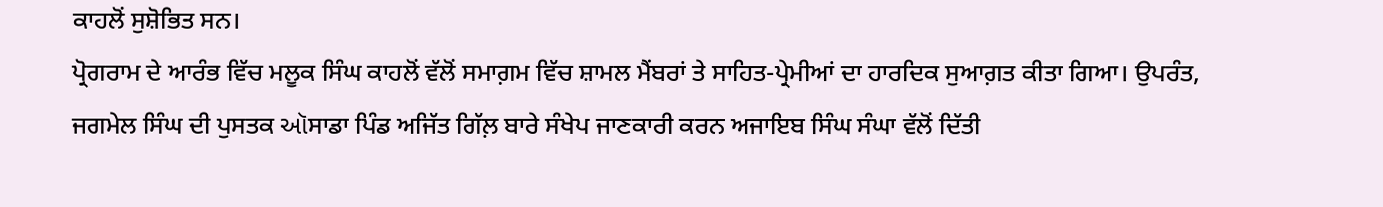ਕਾਹਲੋਂ ਸੁਸ਼ੋਭਿਤ ਸਨ।
ਪ੍ਰੋਗਰਾਮ ਦੇ ਆਰੰਭ ਵਿੱਚ ਮਲੂਕ ਸਿੰਘ ਕਾਹਲੋਂ ਵੱਲੋਂ ਸਮਾਗ਼ਮ ਵਿੱਚ ਸ਼ਾਮਲ ਮੈਂਬਰਾਂ ਤੇ ਸਾਹਿਤ-ਪ੍ਰੇਮੀਆਂ ਦਾ ਹਾਰਦਿਕ ਸੁਆਗ਼ਤ ਕੀਤਾ ਗਿਆ। ਉਪਰੰਤ, ਜਗਮੇਲ ਸਿੰਘ ਦੀ ਪੁਸਤਕ ઑਸਾਡਾ ਪਿੰਡ ਅਜਿੱਤ ਗਿੱਲ਼ ਬਾਰੇ ਸੰਖੇਪ ਜਾਣਕਾਰੀ ਕਰਨ ਅਜਾਇਬ ਸਿੰਘ ਸੰਘਾ ਵੱਲੋਂ ਦਿੱਤੀ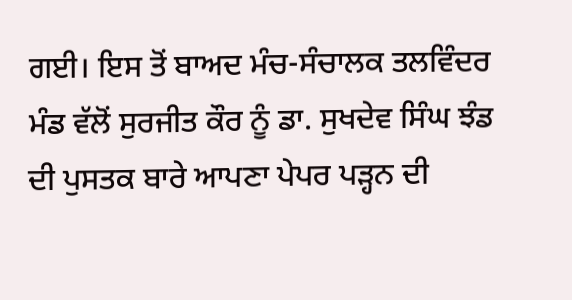ਗਈ। ਇਸ ਤੋਂ ਬਾਅਦ ਮੰਚ-ਸੰਚਾਲਕ ਤਲਵਿੰਦਰ ਮੰਡ ਵੱਲੋਂ ਸੁਰਜੀਤ ਕੌਰ ਨੂੰ ਡਾ. ਸੁਖਦੇਵ ਸਿੰਘ ਝੰਡ ਦੀ ਪੁਸਤਕ ਬਾਰੇ ਆਪਣਾ ਪੇਪਰ ਪੜ੍ਹਨ ਦੀ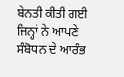ਬੇਨਤੀ ਕੀਤੀ ਗਈ ਜਿਨ੍ਹਾਂ ਨੇ ਆਪਣੇ ਸੰਬੋਧਨ ਦੇ ਆਰੰਭ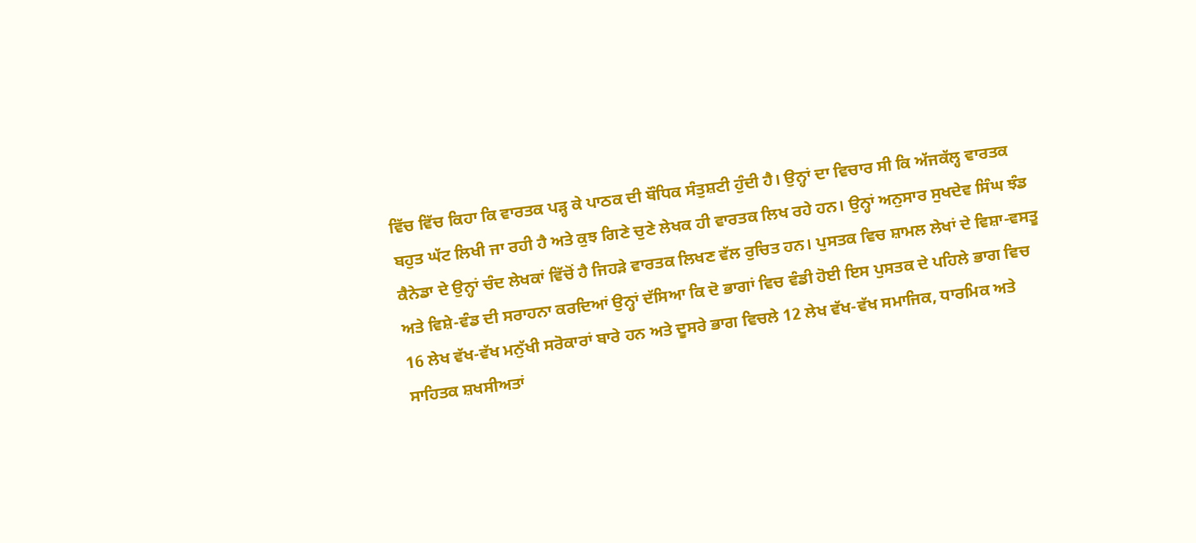ਵਿੱਚ ਵਿੱਚ ਕਿਹਾ ਕਿ ਵਾਰਤਕ ਪੜ੍ਹ ਕੇ ਪਾਠਕ ਦੀ ਬੌਧਿਕ ਸੰਤੁਸ਼ਟੀ ਹੁੰਦੀ ਹੈ। ਉਨ੍ਹਾਂ ਦਾ ਵਿਚਾਰ ਸੀ ਕਿ ਅੱਜਕੱਲ੍ਹ ਵਾਰਤਕ ਬਹੁਤ ਘੱਟ ਲਿਖੀ ਜਾ ਰਹੀ ਹੈ ਅਤੇ ਕੁਝ ਗਿਣੇ ਚੁਣੇ ਲੇਖਕ ਹੀ ਵਾਰਤਕ ਲਿਖ ਰਹੇ ਹਨ। ਉਨ੍ਹਾਂ ਅਨੁਸਾਰ ਸੁਖਦੇਵ ਸਿੰਘ ਝੰਡ ਕੈਨੇਡਾ ਦੇ ਉਨ੍ਹਾਂ ਚੰਦ ਲੇਖਕਾਂ ਵਿੱਚੋਂ ਹੈ ਜਿਹੜੇ ਵਾਰਤਕ ਲਿਖਣ ਵੱਲ ਰੁਚਿਤ ਹਨ। ਪੁਸਤਕ ਵਿਚ ਸ਼ਾਮਲ ਲੇਖਾਂ ਦੇ ਵਿਸ਼ਾ-ਵਸਤੂ ਅਤੇ ਵਿਸ਼ੇ-ਵੰਡ ਦੀ ਸਰਾਹਨਾ ਕਰਦਿਆਂ ਉਨ੍ਹਾਂ ਦੱਸਿਆ ਕਿ ਦੋ ਭਾਗਾਂ ਵਿਚ ਵੰਡੀ ਹੋਈ ਇਸ ਪੁਸਤਕ ਦੇ ਪਹਿਲੇ ਭਾਗ ਵਿਚ 16 ਲੇਖ ਵੱਖ-ਵੱਖ ਮਨੁੱਖੀ ਸਰੋਕਾਰਾਂ ਬਾਰੇ ਹਨ ਅਤੇ ਦੂਸਰੇ ਭਾਗ ਵਿਚਲੇ 12 ਲੇਖ ਵੱਖ-ਵੱਖ ਸਮਾਜਿਕ, ਧਾਰਮਿਕ ਅਤੇ ਸਾਹਿਤਕ ਸ਼ਖਸੀਅਤਾਂ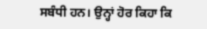ਸਬੰਧੀ ਹਨ। ਉਨ੍ਹਾਂ ਹੋਰ ਕਿਹਾ ਕਿ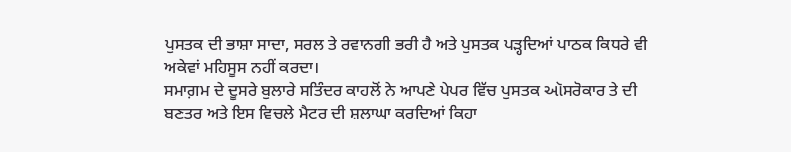ਪੁਸਤਕ ਦੀ ਭਾਸ਼ਾ ਸਾਦਾ, ਸਰਲ ਤੇ ਰਵਾਨਗੀ ਭਰੀ ਹੈ ਅਤੇ ਪੁਸਤਕ ਪੜ੍ਹਦਿਆਂ ਪਾਠਕ ਕਿਧਰੇ ਵੀ ਅਕੇਵਾਂ ਮਹਿਸੂਸ ਨਹੀਂ ਕਰਦਾ।
ਸਮਾਗ਼ਮ ਦੇ ਦੂਸਰੇ ਬੁਲਾਰੇ ਸਤਿੰਦਰ ਕਾਹਲੋਂ ਨੇ ਆਪਣੇ ਪੇਪਰ ਵਿੱਚ ਪੁਸਤਕ ઑਸਰੋਕਾਰ ਤੇ ਦੀ ਬਣਤਰ ਅਤੇ ਇਸ ਵਿਚਲੇ ਮੈਟਰ ਦੀ ਸ਼ਲਾਘਾ ਕਰਦਿਆਂ ਕਿਹਾ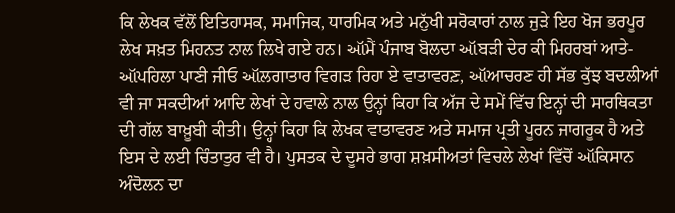ਕਿ ਲੇਖਕ ਵੱਲੋਂ ਇਤਿਹਾਸਕ, ਸਮਾਜਿਕ, ਧਾਰਮਿਕ ਅਤੇ ਮਨੁੱਖੀ ਸਰੋਕਾਰਾਂ ਨਾਲ ਜੁੜੇ ਇਹ ਖੋਜ ਭਰਪੂਰ ਲੇਖ ਸਖ਼ਤ ਮਿਹਨਤ ਨਾਲ ਲਿਖੇ ਗਏ ਹਨ। ઑਮੈਂ ਪੰਜਾਬ ਬੋਲਦਾ ઑਬੜੀ ਦੇਰ ਕੀ ਮਿਹਰਬਾਂ ਆਤੇ- ઑਪਹਿਲਾ ਪਾਣੀ ਜੀਓ ઑਲਗਾਤਾਰ ਵਿਗੜ ਰਿਹਾ ਏ ਵਾਤਾਵਰਣ਼, ઑਆਚਰਣ ਹੀ ਸੱਭ ਕੁੱਝ ਬਦਲੀਆਂ ਵੀ ਜਾ ਸਕਦੀਆਂ ਆਦਿ ਲੇਖਾਂ ਦੇ ਹਵਾਲੇ ਨਾਲ ਉਨ੍ਹਾਂ ਕਿਹਾ ਕਿ ਅੱਜ ਦੇ ਸਮੇਂ ਵਿੱਚ ਇਨ੍ਹਾਂ ਦੀ ਸਾਰਥਿਕਤਾ ਦੀ ਗੱਲ ਬਾਖ਼ੂਬੀ ਕੀਤੀ। ਉਨ੍ਹਾਂ ਕਿਹਾ ਕਿ ਲੇਖਕ ਵਾਤਾਵਰਣ ਅਤੇ ਸਮਾਜ ਪ੍ਰਤੀ ਪੂਰਨ ਜਾਗਰੂਕ ਹੈ ਅਤੇ ਇਸ ਦੇ ਲਈ ਚਿੰਤਾਤੁਰ ਵੀ ਹੈ। ਪੁਸਤਕ ਦੇ ਦੂਸਰੇ ਭਾਗ ਸ਼ਖ਼ਸੀਅਤਾਂ ਵਿਚਲੇ ਲੇਖਾਂ ਵਿੱਚੋਂ ઑਕਿਸਾਨ ਅੰਦੋਲਨ ਦਾ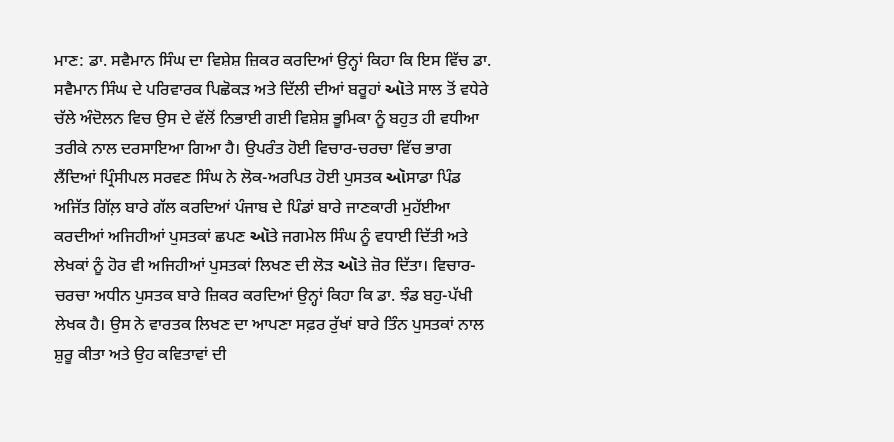ਮਾਣ: ਡਾ. ਸਵੈਮਾਨ ਸਿੰਘ ਦਾ ਵਿਸ਼ੇਸ਼ ਜ਼ਿਕਰ ਕਰਦਿਆਂ ਉਨ੍ਹਾਂ ਕਿਹਾ ਕਿ ਇਸ ਵਿੱਚ ਡਾ. ਸਵੈਮਾਨ ਸਿੰਘ ਦੇ ਪਰਿਵਾਰਕ ਪਿਛੋਕੜ ਅਤੇ ਦਿੱਲੀ ਦੀਆਂ ਬਰੂਹਾਂ ઑਤੇ ਸਾਲ ਤੋਂ ਵਧੇਰੇ ਚੱਲੇ ਅੰਦੋਲਨ ਵਿਚ ਉਸ ਦੇ ਵੱਲੋਂ ਨਿਭਾਈ ਗਈ ਵਿਸ਼ੇਸ਼ ਭੂਮਿਕਾ ਨੂੰ ਬਹੁਤ ਹੀ ਵਧੀਆ ਤਰੀਕੇ ਨਾਲ ਦਰਸਾਇਆ ਗਿਆ ਹੈ। ਉਪਰੰਤ ਹੋਈ ਵਿਚਾਰ-ਚਰਚਾ ਵਿੱਚ ਭਾਗ ਲੈਂਦਿਆਂ ਪ੍ਰਿੰਸੀਪਲ ਸਰਵਣ ਸਿੰਘ ਨੇ ਲੋਕ-ਅਰਪਿਤ ਹੋਈ ਪੁਸਤਕ ઑਸਾਡਾ ਪਿੰਡ ਅਜਿੱਤ ਗਿੱਲ਼ ਬਾਰੇ ਗੱਲ ਕਰਦਿਆਂ ਪੰਜਾਬ ਦੇ ਪਿੰਡਾਂ ਬਾਰੇ ਜਾਣਕਾਰੀ ਮੁਹੱਈਆ ਕਰਦੀਆਂ ਅਜਿਹੀਆਂ ਪੁਸਤਕਾਂ ਛਪਣ ઑਤੇ ਜਗਮੇਲ ਸਿੰਘ ਨੂੰ ਵਧਾਈ ਦਿੱਤੀ ਅਤੇ ਲੇਖਕਾਂ ਨੂੰ ਹੋਰ ਵੀ ਅਜਿਹੀਆਂ ਪੁਸਤਕਾਂ ਲਿਖਣ ਦੀ ਲੋੜ ઑਤੇ ਜ਼ੋਰ ਦਿੱਤਾ। ਵਿਚਾਰ-ਚਰਚਾ ਅਧੀਨ ਪੁਸਤਕ ਬਾਰੇ ਜ਼ਿਕਰ ਕਰਦਿਆਂ ਉਨ੍ਹਾਂ ਕਿਹਾ ਕਿ ਡਾ. ਝੰਡ ਬਹੁ-ਪੱਖੀ ਲੇਖਕ ਹੈ। ਉਸ ਨੇ ਵਾਰਤਕ ਲਿਖਣ ਦਾ ਆਪਣਾ ਸਫ਼ਰ ਰੁੱਖਾਂ ਬਾਰੇ ਤਿੰਨ ਪੁਸਤਕਾਂ ਨਾਲ ਸ਼ੁਰੂ ਕੀਤਾ ਅਤੇ ਉਹ ਕਵਿਤਾਵਾਂ ਦੀ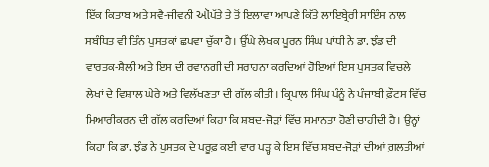ਇੱਕ ਕਿਤਾਬ ਅਤੇ ਸਵੈ-ਜੀਵਨੀ ઑਪੱਤੇ ਤੇ ਤੋਂ ਇਲਾਵਾ ਆਪਣੇ ਕਿੱਤੇ ਲਾਇਬ੍ਰੇਰੀ ਸਾਇੰਸ ਨਾਲ ਸਬੰਧਿਤ ਵੀ ਤਿੰਨ ਪੁਸਤਕਾਂ ਛਪਵਾ ਚੁੱਕਾ ਹੈ। ਉੱਘੇ ਲੇਖਕ ਪੂਰਨ ਸਿੰਘ ਪਾਂਧੀ ਨੇ ਡਾ. ਝੰਡ ਦੀ ਵਾਰਤਕ-ਸ਼ੈਲੀ ਅਤੇ ਇਸ ਦੀ ਰਵਾਨਗੀ ਦੀ ਸਰਾਹਨਾ ਕਰਦਿਆਂ ਹੋਇਆਂ ਇਸ ਪੁਸਤਕ ਵਿਚਲੇ ਲੇਖਾਂ ਦੇ ਵਿਸ਼ਾਲ ਘੇਰੇ ਅਤੇ ਵਿਲੱਖਣਤਾ ਦੀ ਗੱਲ ਕੀਤੀ। ਕ੍ਰਿਪਾਲ ਸਿੰਘ ਪੰਨੂੰ ਨੇ ਪੰਜਾਬੀ ਫ਼ੌਟਸ ਵਿੱਚ ਮਿਆਰੀਕਰਨ ਦੀ ਗੱਲ ਕਰਦਿਆਂ ਕਿਹਾ ਕਿ ਸ਼ਬਦ-ਜੋੜਾਂ ਵਿੱਚ ਸਮਾਨਤਾ ਹੋਣੀ ਚਾਹੀਦੀ ਹੈ। ਉਨ੍ਹਾਂ ਕਿਹਾ ਕਿ ਡਾ. ਝੰਡ ਨੇ ਪੁਸਤਕ ਦੇ ਪਰੂਫ਼ ਕਈ ਵਾਰ ਪੜ੍ਹ ਕੇ ਇਸ ਵਿੱਚ ਸ਼ਬਦ-ਜੋੜਾਂ ਦੀਆਂ ਗ਼ਲਤੀਆਂ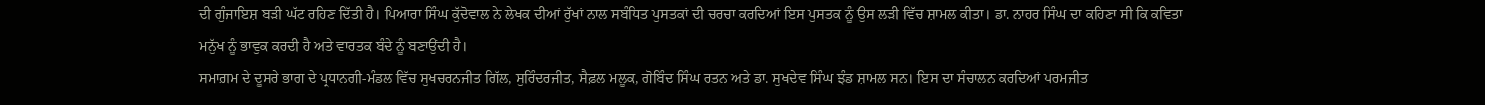ਦੀ ਗੁੰਜਾਇਸ਼ ਬੜੀ ਘੱਟ ਰਹਿਣ ਦਿੱਤੀ ਹੈ। ਪਿਆਰਾ ਸਿੰਘ ਕੁੱਦੋਵਾਲ ਨੇ ਲੇਖਕ ਦੀਆਂ ਰੁੱਖਾਂ ਨਾਲ ਸਬੰਧਿਤ ਪੁਸਤਕਾਂ ਦੀ ਚਰਚਾ ਕਰਦਿਆਂ ਇਸ ਪੁਸਤਕ ਨੂੰ ਉਸ ਲੜੀ ਵਿੱਚ ਸ਼ਾਮਲ ਕੀਤਾ। ਡਾ. ਨਾਹਰ ਸਿੰਘ ਦਾ ਕਹਿਣਾ ਸੀ ਕਿ ਕਵਿਤਾ ਮਨੁੱਖ ਨੂੰ ਭਾਵੁਕ ਕਰਦੀ ਹੈ ਅਤੇ ਵਾਰਤਕ ਬੰਦੇ ਨੂੰ ਬਣਾਉਂਦੀ ਹੈ।
ਸਮਾਗ਼ਮ ਦੇ ਦੂਸਰੇ ਭਾਗ ਦੇ ਪ੍ਰਧਾਨਗੀ-ਮੰਡਲ ਵਿੱਚ ਸੁਖਚਰਨਜੀਤ ਗਿੱਲ, ਸੁਰਿੰਦਰਜੀਤ, ਸੈਫ਼ਲ ਮਲੂਕ, ਗੋਬਿੰਦ ਸਿੰਘ ਰਤਨ ਅਤੇ ਡਾ. ਸੁਖਦੇਵ ਸਿੰਘ ਝੰਡ ਸ਼ਾਮਲ ਸਨ। ਇਸ ਦਾ ਸੰਚਾਲਨ ਕਰਦਿਆਂ ਪਰਮਜੀਤ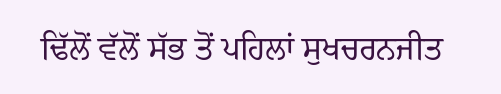ਢਿੱਲੋਂ ਵੱਲੋਂ ਸੱਭ ਤੋਂ ਪਹਿਲਾਂ ਸੁਖਚਰਨਜੀਤ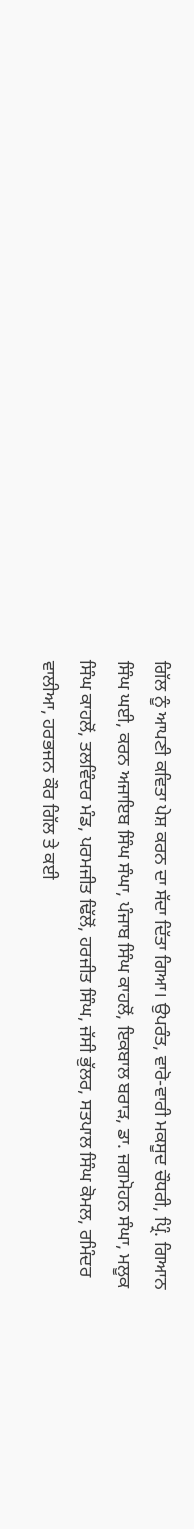ਗਿੱਲ ਨੂੰ ਆਪਣੀ ਕਵਿਤਾ ਪੇਸ਼ ਕਰਨ ਦਾ ਸੱਦਾ ਦਿੱਤਾ ਗਿਆ। ਉਪਰੰਤ, ਵਾਰੋ-ਵਾਰੀ ਮਕਸੂਦ ਚੌਧਰੀ, ਪ੍ਰਿੰ. ਗਿਆਨ ਸਿੰਘ ਘਈ, ਕਰਨ ਅਜਾਇਬ ਸਿੰਘ ਸੰਘਾ, ਪੰਜਾਬ ਸਿੰਘ ਕਾਹਲੋਂ, ਇਕਬਾਲ ਬਰਾੜ, ਡਾ. ਜਗਮੋਹਨ ਸੰਘਾ, ਮਲੂਕ ਸਿੰਘ ਕਾਹਲੋਂ, ਤਲਵਿੰਦਰ ਮੰਡ, ਪਰਮਜੀਤ ਢਿੱਲੋਂ, ਹਰਜੀਤ ਸਿੰਘ, ਜੱਸੀ ਭੁੱਲਰ, ਸਤਪਾਲ ਸਿੰਘ ਕੋਮਲ, ਰਮਿੰਦਰ ਵਾਲੀਆ, ਹਰਭਜਨ ਕੌਰ ਗਿੱਲ ਤੇ ਕਈ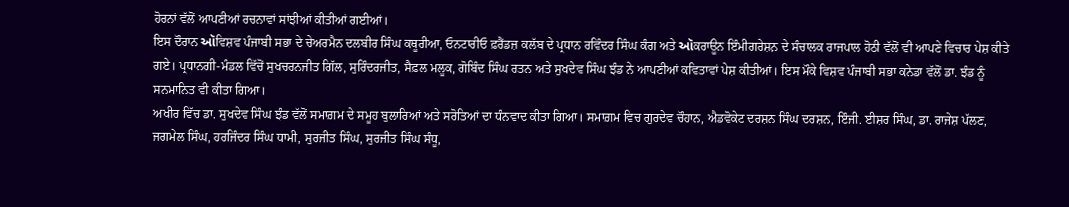ਹੋਰਨਾਂ ਵੱਲੋਂ ਆਪਣੀਆਂ ਰਚਨਾਵਾਂ ਸਾਂਝੀਆਂ ਕੀਤੀਆਂ ਗਈਆਂ।
ਇਸ ਦੌਰਾਨ ઑਵਿਸ਼ਵ ਪੰਜਾਬੀ ਸਭਾ ਦੇ ਚੇਅਰਮੈਨ ਦਲਬੀਰ ਸਿੰਘ ਕਥੂਰੀਆ, ਓਨਟਾਰੀਓ ਫ਼ਰੈਂਡਜ਼ ਕਲੱਬ ਦੇ ਪ੍ਰਧਾਨ ਰਵਿੰਦਰ ਸਿੰਘ ਕੰਗ ਅਤੇ ઑਕਰਾਊਨ ਇੰਮੀਗਰੇਸ਼ਨ਼ ਦੇ ਸੰਚਾਲਕ ਰਾਜਪਾਲ ਹੋਠੀ ਵੱਲੋਂ ਵੀ ਆਪਣੇ ਵਿਚਾਰ ਪੇਸ਼ ਕੀਤੇ ਗਏ। ਪ੍ਰਧਾਨਗੀ-ਮੰਡਲ ਵਿੱਚੋਂ ਸੁਖਚਰਨਜੀਤ ਗਿੱਲ, ਸੁਰਿੰਦਰਜੀਤ, ਸੈਫ਼ਲ ਮਲੂਕ, ਗੋਬਿੰਦ ਸਿੰਘ ਰਤਨ ਅਤੇ ਸੁਖਦੇਵ ਸਿੰਘ ਝੰਡ ਨੇ ਆਪਣੀਆਂ ਕਵਿਤਾਵਾਂ ਪੇਸ਼ ਕੀਤੀਆਂ। ਇਸ ਮੌਕੇ ਵਿਸ਼ਵ ਪੰਜਾਬੀ ਸਭਾ ਕਨੇਡਾ ਵੱਲੋਂ ਡਾ. ਝੰਡ ਨੂੰ ਸਨਮਾਨਿਤ ਵੀ ਕੀਤਾ ਗਿਆ।
ਅਖੀਰ ਵਿੱਚ ਡਾ. ਸੁਖਦੇਵ ਸਿੰਘ ਝੰਡ ਵੱਲੋਂ ਸਮਾਗ਼ਮ ਦੇ ਸਮੂਹ ਬੁਲਾਰਿਆਂ ਅਤੇ ਸਰੋਤਿਆਂ ਦਾ ਧੰਨਵਾਦ ਕੀਤਾ ਗਿਆ। ਸਮਾਗ਼ਮ ਵਿਚ ਗੁਰਦੇਵ ਚੌਹਾਨ, ਐਡਵੋਕੇਟ ਦਰਸ਼ਨ ਸਿੰਘ ਦਰਸ਼ਨ, ਇੰਜੀ. ਈਸ਼ਰ ਸਿੰਘ, ਡਾ. ਰਾਜੇਸ਼ ਪੱਲਣ, ਜਗਮੇਲ ਸਿੰਘ, ਹਰਜਿੰਦਰ ਸਿੰਘ ਧਾਮੀ, ਸੁਰਜੀਤ ਸਿੰਘ, ਸੁਰਜੀਤ ਸਿੰਘ ਸੰਧੂ,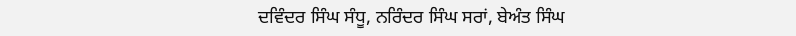ਦਵਿੰਦਰ ਸਿੰਘ ਸੰਧੂ, ਨਰਿੰਦਰ ਸਿੰਘ ਸਰਾਂ, ਬੇਅੰਤ ਸਿੰਘ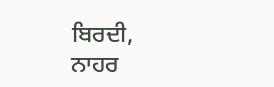ਬਿਰਦੀ, ਨਾਹਰ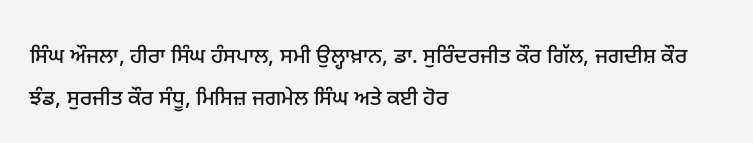ਸਿੰਘ ਔਜਲਾ, ਹੀਰਾ ਸਿੰਘ ਹੰਸਪਾਲ, ਸਮੀ ਉਲ੍ਹਾਖ਼ਾਨ, ਡਾ. ਸੁਰਿੰਦਰਜੀਤ ਕੌਰ ਗਿੱਲ, ਜਗਦੀਸ਼ ਕੌਰ ਝੰਡ, ਸੁਰਜੀਤ ਕੌਰ ਸੰਧੂ, ਮਿਸਿਜ਼ ਜਗਮੇਲ ਸਿੰਘ ਅਤੇ ਕਈ ਹੋਰ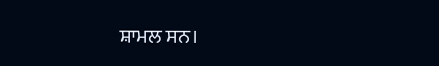ਸ਼ਾਮਲ ਸਨ।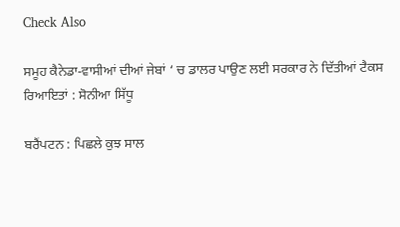Check Also

ਸਮੂਹ ਕੈਨੇਡਾ-ਵਾਸੀਆਂ ਦੀਆਂ ਜੇਬਾਂ ‘ ਚ ਡਾਲਰ ਪਾਉਣ ਲਈ ਸਰਕਾਰ ਨੇ ਦਿੱਤੀਆਂ ਟੈਕਸ ਰਿਆਇਤਾਂ : ਸੋਨੀਆ ਸਿੱਧੂ

ਬਰੈਂਪਟਨ : ਪਿਛਲੇ ਕੁਝ ਸਾਲ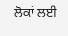ਲੋਕਾਂ ਲਈ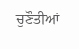ਚੁਣੌਤੀਆਂ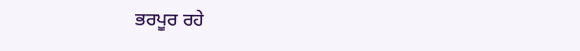ਭਰਪੂਰ ਰਹੇ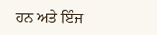ਹਨ ਅਤੇ ਇੰਜ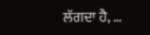ਲੱਗਦਾ ਹੈ, …